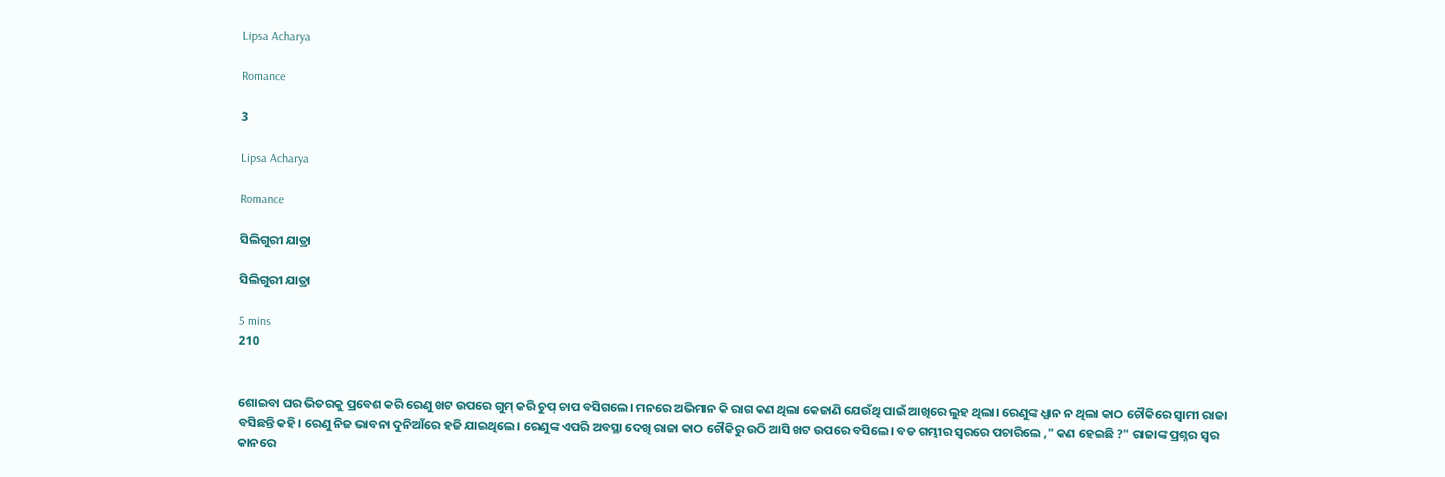Lipsa Acharya

Romance

3

Lipsa Acharya

Romance

ସିଲିଗୁରୀ ଯାତ୍ରା

ସିଲିଗୁରୀ ଯାତ୍ରା

5 mins
210


ଶୋଇବା ଘର ଭିତରକୁ ପ୍ରବେଶ କରି ରେଣୁ ଖଟ ଉପରେ ଗୁମ୍ କରି ଚୁପ୍ ଚାପ ବସିଗଲେ। ମନରେ ଅଭିମାନ କି ରାଗ କଣ ଥିଲା କେଜାଣି ଯେଉଁଥି ପାଇଁ ଆଖିରେ ଲୁହ ଥିଲା। ରେଣୁଙ୍କ ଧ୍ଯାନ ନ ଥିଲା କାଠ ଚୌକିରେ ସ୍ବାମୀ ରାଜା ବସିଛନ୍ତି କହି। ରେଣୁ ନିଜ ଭାବନା ଦୁନିଆଁରେ ହଜି ଯାଇଥିଲେ। ରେଣୁଙ୍କ ଏପରି ଅବସ୍ଥା ଦେଖି ରାଜା କାଠ ଚୌକିରୁ ଉଠି ଆସି ଖଟ ଉପରେ ବସିଲେ। ବଡ ଗମ୍ଭୀର ସ୍ବରରେ ପଚାରିଲେ ," କଣ ହେଇଛି ?" ରାଜାଙ୍କ ପ୍ରଶ୍ନର ସ୍ବର କାନରେ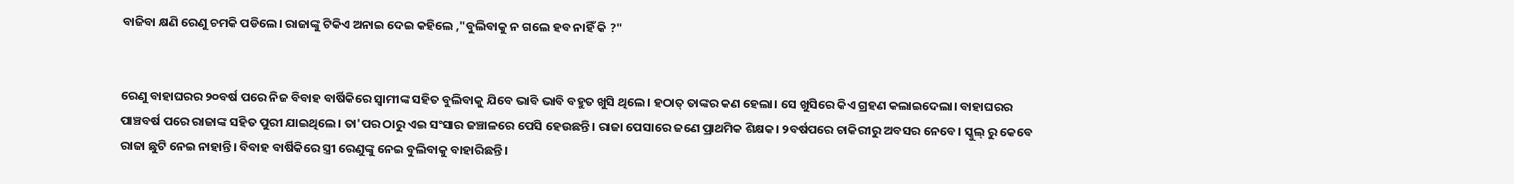ବାଜିବା କ୍ଷଣି ରେଣୁ ଚମକି ପଡିଲେ। ରାଜାଙ୍କୁ ଟିକିଏ ଅନାଇ ଦେଇ କହିଲେ ,"ବୁଲିବାକୁ ନ ଗଲେ ହବ ନାହିଁ କି ?"


ରେଣୁ ବାହାଘରର ୨୦ବର୍ଷ ପରେ ନିଜ ବିବାହ ବାର୍ଷିକିରେ ସ୍ବାମୀଙ୍କ ସହିତ ବୁଲିବାକୁ ଯିବେ ଭାବି ଭାବି ବହୁତ ଖୁସି ଥିଲେ। ହଠାତ୍ ତାଙ୍କର କଣ ହେଲା। ସେ ଖୁସିରେ କିଏ ଗ୍ରହଣ କଲାଇଦେଲା। ବାହାଘରର ପାଞ୍ଚବର୍ଷ ପରେ ରାଜାଙ୍କ ସହିତ ପୁରୀ ଯାଇଥିଲେ। ତା'ପର ଠାରୁ ଏଇ ସଂସାର ଜଞ୍ଚାଳରେ ପେସି ହେଉଛନ୍ତି। ରାଜା ପେସାରେ ଜଣେ ପ୍ରାଥମିକ ଶିକ୍ଷକ। ୨ବର୍ଷପରେ ଚାକିରୀରୁ ଅବସର ନେବେ। ସ୍କୁଲ୍ ରୁ କେବେ ରାଜା ଛୁଟି ନେଇ ନାହାନ୍ତି। ବିବାହ ବାର୍ଷିକିରେ ସ୍ତ୍ରୀ ରେଣୁଙ୍କୁ ନେଇ ବୁଲିବାକୁ ବାହାରିଛନ୍ତି।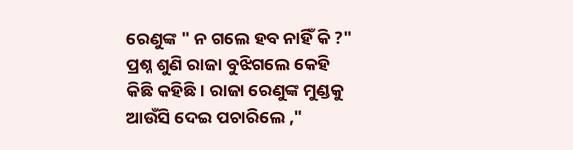ରେଣୁଙ୍କ " ନ ଗଲେ ହବ ନାହିଁ କି ?" ପ୍ରଶ୍ନ ଶୁଣି ରାଜା ବୁଝିଗଲେ କେହି କିଛି କହିଛି। ରାଜା ରେଣୁଙ୍କ ମୁଣ୍ଡକୁ ଆଉଁସି ଦେଇ ପଚାରିଲେ ,"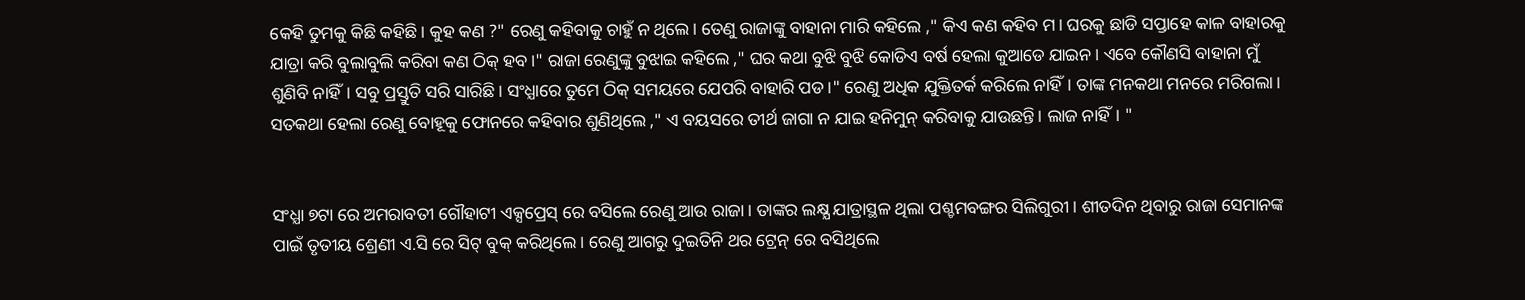କେହି ତୁମକୁ କିଛି କହିଛି। କୁହ କଣ ?" ରେଣୁ କହିବାକୁ ଚାହୁଁ ନ ଥିଲେ। ତେଣୁ ରାଜାଙ୍କୁ ବାହାନା ମାରି କହିଲେ ," କିଏ କଣ କହିବ ମ। ଘରକୁ ଛାଡି ସପ୍ତାହେ କାଳ ବାହାରକୁ ଯାତ୍ରା କରି ବୁଲାବୁଲି କରିବା କଣ ଠିକ୍ ହବ।" ରାଜା ରେଣୁଙ୍କୁ ବୁଝାଇ କହିଲେ ," ଘର କଥା ବୁଝି ବୁଝି କୋଡିଏ ବର୍ଷ ହେଲା କୁଆଡେ ଯାଇନ। ଏବେ କୌଣସି ବାହାନା ମୁଁ ଶୁଣିବି ନାହିଁ। ସବୁ ପ୍ରସ୍ତୁତି ସରି ସାରିଛି। ସଂଧ୍ଯାରେ ତୁମେ ଠିକ୍ ସମୟରେ ଯେପରି ବାହାରି ପଡ।" ରେଣୁ ଅଧିକ ଯୁକ୍ତିତର୍କ କରିଲେ ନାହିଁ। ତାଙ୍କ ମନକଥା ମନରେ ମରିଗଲା। ସତକଥା ହେଲା ରେଣୁ ବୋହୂକୁ ଫୋନରେ କହିବାର ଶୁଣିଥିଲେ ," ଏ ବୟସରେ ତୀର୍ଥ ଜାଗା ନ ଯାଇ ହନିମୁନ୍ କରିବାକୁ ଯାଉଛନ୍ତି। ଲାଜ ନାହିଁ। "


ସଂଧ୍ଯା ୭ଟା ରେ ଅମରାବତୀ ଗୌହାଟୀ ଏକ୍ସପ୍ରେସ୍ ରେ ବସିଲେ ରେଣୁ ଆଉ ରାଜା। ତାଙ୍କର ଲକ୍ଷ୍ଯ ଯାତ୍ରାସ୍ଥଳ ଥିଲା ପଶ୍ଚମବଙ୍ଗର ସିଲିଗୁରୀ। ଶୀତଦିନ ଥିବାରୁ ରାଜା ସେମାନଙ୍କ ପାଇଁ ତୃତୀୟ ଶ୍ରେଣୀ ଏ.ସି ରେ ସିଟ୍ ବୁକ୍ କରିଥିଲେ। ରେଣୁ ଆଗରୁ ଦୁଇତିନି ଥର ଟ୍ରେନ୍ ରେ ବସିଥିଲେ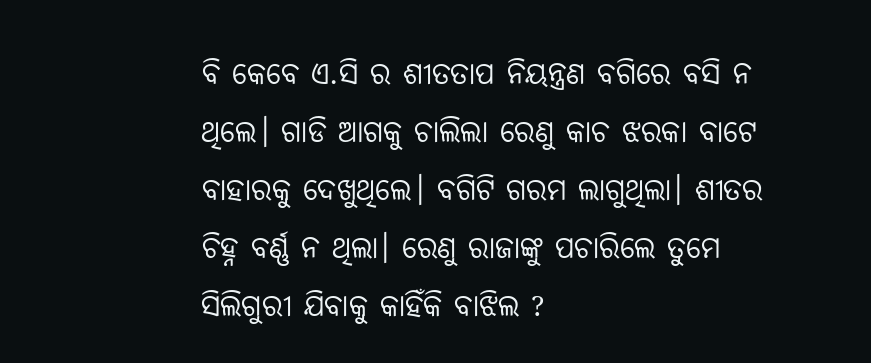ବି କେବେ ଏ.ସି ର ଶୀତତାପ ନିୟନ୍ତ୍ରଣ ବଗିରେ ବସି ନ ଥିଲେ। ଗାଡି ଆଗକୁ ଚାଲିଲା ରେଣୁ କାଚ ଝରକା ବାଟେ ବାହାରକୁ ଦେଖୁଥିଲେ। ବଗିଟି ଗରମ ଲାଗୁଥିଲା। ଶୀତର ଚିହ୍ନ ବର୍ଣ୍ଣ ନ ଥିଲା। ରେଣୁ ରାଜାଙ୍କୁ ପଚାରିଲେ ତୁମେ ସିଲିଗୁରୀ ଯିବାକୁ କାହିଁକି ବାଝିଲ ?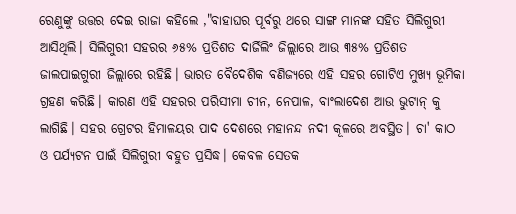ରେଣୁଙ୍କୁ ଉତ୍ତର ଦେଇ ରାଜା କହିଲେ ,"ବାହାଘର ପୂର୍ବରୁ ଥରେ ସାଙ୍ଗ ମାନଙ୍କ ସହିତ ସିଲିଗୁରୀ ଆସିଥିଲି। ସିଲିଗୁରୀ ସହରର ୬୫% ପ୍ରତିଶତ ଦାର୍ଜିଲିଂ ଜିଲ୍ଲାରେ ଆଉ ୩୫% ପ୍ରତିଶତ ଜାଲପାଇଗୁରୀ ଜିଲ୍ଲାରେ ରହିଛି। ଭାରତ ବୈଦେଶିକ ବଣିଜ୍ଯରେ ଏହି ସହର ଗୋଟିଏ ମୁଖ୍ଯ ଭୂମିକା ଗ୍ରହଣ କରିଛି। କାରଣ ଏହି ସହରର ପରିସୀମା ଚୀନ, ନେପାଳ, ବାଂଲାଦେଶ ଆଉ ଭୁଟାନ୍ କୁ ଲାଗିଛି। ସହର ଗ୍ରେଟର ହିମାଳୟର ପାଦ ଦେଶରେ ମହାନନ୍ଦ ନଦୀ କୂଳରେ ଅବସ୍ଥିତ। ଚା' କାଠ ଓ ପର୍ଯ୍ଯଟନ ପାଇଁ ସିଲିଗୁରୀ ବହୁତ ପ୍ରସିଦ୍ଧ। କେବଳ ସେତକ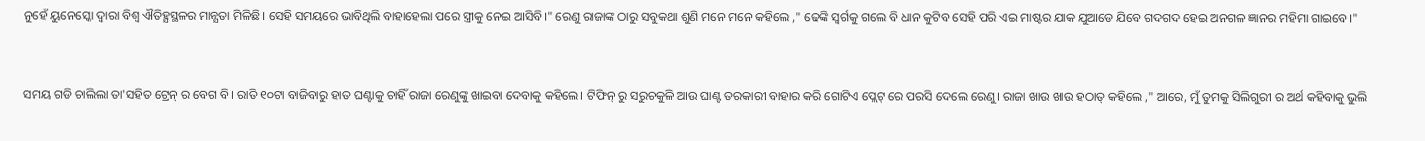ନୁହେଁ ୟୁନେସ୍କୋ ଦ୍ବାରା ବିଶ୍ବ ଐତିହ୍ଯସ୍ଥଳର ମାନ୍ଯତା ମିଳିଛି। ସେହି ସମୟରେ ଭାବିଥିଲି ବାହାହେଲା ପରେ ସ୍ତ୍ରୀକୁ ନେଇ ଆସିବି।" ରେଣୁ ରାଜାଙ୍କ ଠାରୁ ସବୁକଥା ଶୁଣି ମନେ ମନେ କହିଲେ ," ଢେଙ୍କି ସ୍ବର୍ଗକୁ ଗଲେ ବି ଧାନ କୁଟିବ ସେହି ପରି ଏଇ ମାଷ୍ଟର ଯାକ ଯୁଆଡେ ଯିବେ ଗଦଗଦ ହେଇ ଅନଗଳ ଜ୍ଞାନର ମହିମା ଗାଇବେ।"


ସମୟ ଗଡି ଚାଲିଲା ତା'ସହିତ ଟ୍ରେନ୍ ର ବେଗ ବି। ରାତି ୧୦ଟା ବାଜିବାରୁ ହାତ ଘଣ୍ଟାକୁ ଚାହିଁ ରାଜା ରେଣୁଙ୍କୁ ଖାଇବା ଦେବାକୁ କହିଲେ। ଟିଫିନ୍ ରୁ ସରୁଚକୁଳି ଆଉ ଘାଣ୍ଟ ତରକାରୀ ବାହାର କରି ଗୋଟିଏ ପ୍ଲେଟ୍ ରେ ପରସି ଦେଲେ ରେଣୁ। ରାଜା ଖାଉ ଖାଉ ହଠାତ୍ କହିଲେ ," ଆରେ, ମୁଁ ତୁମକୁ ସିଲିଗୁରୀ ର ଅର୍ଥ କହିବାକୁ ଭୁଲି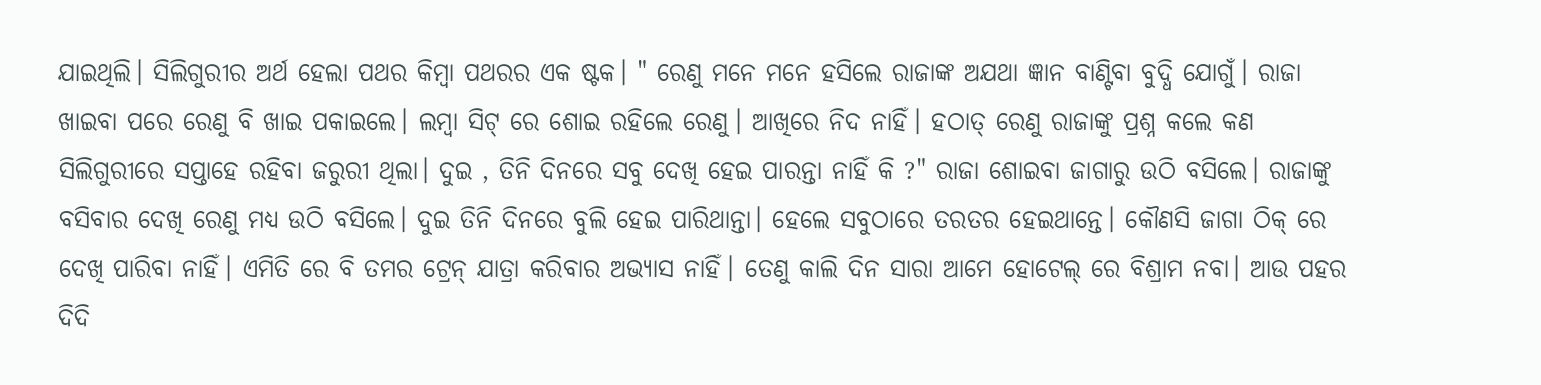ଯାଇଥିଲି। ସିଲିଗୁରୀର ଅର୍ଥ ହେଲା ପଥର କିମ୍ବା ପଥରର ଏକ ଷ୍ଟକ। " ରେଣୁ ମନେ ମନେ ହସିଲେ ରାଜାଙ୍କ ଅଯଥା ଜ୍ଞାନ ବାଣ୍ଟିବା ବୁଦ୍ଧି ଯୋଗୁଁ। ରାଜା ଖାଇବା ପରେ ରେଣୁ ବି ଖାଇ ପକାଇଲେ। ଲମ୍ବା ସିଟ୍ ରେ ଶୋଇ ରହିଲେ ରେଣୁ। ଆଖିରେ ନିଦ ନାହିଁ। ହଠାତ୍ ରେଣୁ ରାଜାଙ୍କୁ ପ୍ରଶ୍ନ କଲେ କଣ ସିଲିଗୁରୀରେ ସପ୍ତାହେ ରହିବା ଜରୁରୀ ଥିଲା। ଦୁଇ , ତିନି ଦିନରେ ସବୁ ଦେଖି ହେଇ ପାରନ୍ତା ନାହିଁ କି ?" ରାଜା ଶୋଇବା ଜାଗାରୁ ଉଠି ବସିଲେ। ରାଜାଙ୍କୁ ବସିବାର ଦେଖି ରେଣୁ ମଧ୍ଯ ଉଠି ବସିଲେ। ଦୁଇ ତିନି ଦିନରେ ବୁଲି ହେଇ ପାରିଥାନ୍ତା। ହେଲେ ସବୁଠାରେ ତରତର ହେଇଥାନ୍ତେ। କୌଣସି ଜାଗା ଠିକ୍ ରେ ଦେଖି ପାରିବା ନାହିଁ। ଏମିତି ରେ ବି ତମର ଟ୍ରେନ୍ ଯାତ୍ରା କରିବାର ଅଭ୍ଯାସ ନାହିଁ। ତେଣୁ କାଲି ଦିନ ସାରା ଆମେ ହୋଟେଲ୍ ରେ ବିଶ୍ରାମ ନବା। ଆଉ ପହର ଦିଦି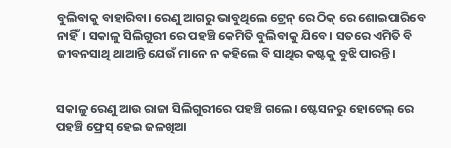ବୁଲିବାକୁ ବାହାରିବା। ରେଣୁ ଆଗରୁ ଭାବୁଥିଲେ ଟ୍ରେନ୍ ରେ ଠିକ୍ ରେ ଶୋଇପାରିବେ ନାହିଁ। ସକାଳୁ ସିଲିଗୁରୀ ରେ ପହଞ୍ଚି କେମିତି ବୁଲିବାକୁ ଯିବେ। ସତରେ ଏମିତି ବି ଜୀବନସାଥି ଥାଆନ୍ତି ଯେଉଁ ମାନେ ନ କହିଲେ ବି ସାଥିର କଷ୍ଟକୁ ବୁଝି ପାରନ୍ତି।


ସକାଳୁ ରେଣୁ ଆଉ ରାଜା ସିଲିଗୁରୀରେ ପହଞ୍ଚି ଗଲେ। ଷ୍ଟେସନରୁ ହୋଟେଲ୍ ରେ ପହଞ୍ଚି ଫ୍ରେସ୍ ହେଇ ଜଳଖିଆ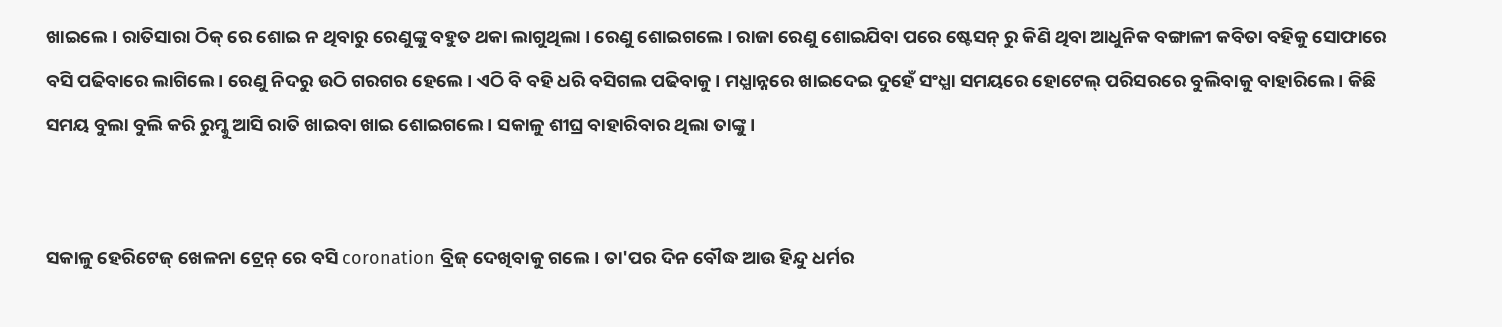ଖାଇଲେ। ରାତିସାରା ଠିକ୍ ରେ ଶୋଇ ନ ଥିବାରୁ ରେଣୁଙ୍କୁ ବହୁତ ଥକା ଲାଗୁଥିଲା । ରେଣୁ ଶୋଇଗଲେ । ରାଜା ରେଣୁ ଶୋଇଯିବା ପରେ ଷ୍ଟେସନ୍ ରୁ କିଣି ଥିବା ଆଧୁନିକ ବଙ୍ଗାଳୀ କବିତା ବହିକୁ ସୋଫାରେ ବସି ପଢିବାରେ ଲାଗିଲେ । ରେଣୁ ନିଦରୁ ଉଠି ଗରଗର ହେଲେ । ଏଠି ବି ବହି ଧରି ବସିଗଲ ପଢିବାକୁ । ମଧ୍ଯାନ୍ନରେ ଖାଇଦେଇ ଦୁହେଁ ସଂଧ୍ଯା ସମୟରେ ହୋଟେଲ୍ ପରିସରରେ ବୁଲିବାକୁ ବାହାରିଲେ । କିଛି ସମୟ ବୁଲା ବୁଲି କରି ରୁମ୍କୁ ଆସି ରାତି ଖାଇବା ଖାଇ ଶୋଇଗଲେ । ସକାଳୁ ଶୀଘ୍ର ବାହାରିବାର ଥିଲା ତାଙ୍କୁ।


ସକାଳୁ ହେରିଟେଜ୍ ଖେଳନା ଟ୍ରେନ୍ ରେ ବସି coronation ବ୍ରିଜ୍ ଦେଖିବାକୁ ଗଲେ। ତା'ପର ଦିନ ବୌଦ୍ଧ ଆଉ ହିନ୍ଦୁ ଧର୍ମର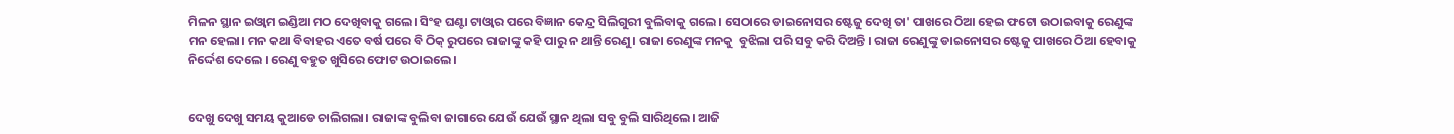ମିଳନ ସ୍ଥାନ ଇଓ୍ବାମ ଇଣ୍ଡିଆ ମଠ ଦେଖିବାକୁ ଗଲେ। ସିଂହ ଘଣ୍ଟା ଟାଓ୍ବାର ପରେ ବିଜ୍ଞାନ କେନ୍ଦ୍ର ସିଲିଗୁରୀ ବୁଲିବାକୁ ଗଲେ। ସେଠାରେ ଡାଇନୋସର ଷ୍ଟେଜୁ ଦେଖି ତା' ପାଖରେ ଠିଆ ହେଇ ଫଟୋ ଉଠାଇବାକୁ ରେଣୁଙ୍କ ମନ ହେଲା। ମନ କଥା ବିବାହର ଏତେ ବର୍ଷ ପରେ ବି ଠିକ୍ ରୁପରେ ରାଜାଙ୍କୁ କହି ପାରୁ ନ ଥାନ୍ତି ରେଣୁ। ରାଜା ରେଣୁଙ୍କ ମନକୁ  ବୁଝିଲା ପରି ସବୁ କରି ଦିଅନ୍ତି । ରାଜା ରେଣୁଙ୍କୁ ଡାଇନୋସର ଷ୍ଟେଜୁ ପାଖରେ ଠିଆ ହେବାକୁ ନିର୍ଦ୍ଦେଶ ଦେଲେ । ରେଣୁ ବହୁତ ଖୁସିରେ ଫୋଟ ଉଠାଇଲେ।


ଦେଖୁ ଦେଖୁ ସମୟ କୁଆଡେ ଚାଲିଗଲା। ରାଜାଙ୍କ ବୁଲିବା ଜାଗାରେ ଯେଉଁ ଯେଉଁ ସ୍ଥାନ ଥିଲା ସବୁ ବୁଲି ସାରିଥିଲେ। ଆଜି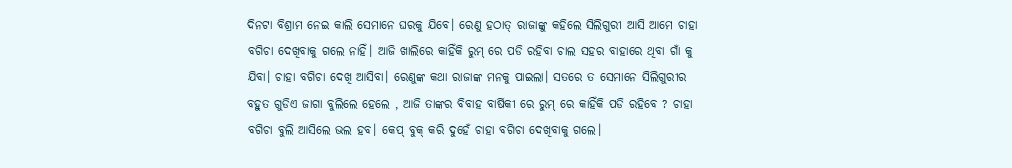ଦିନଟା ବିଶ୍ରାମ ନେଇ କାଲି ସେମାନେ ଘରକୁ ଯିବେ। ରେଣୁ ହଠାତ୍ ରାଜାଙ୍କୁ କହିଲେ ସିଲିଗୁରୀ ଆସି ଆମେ ଚାହା ବଗିଚା ଦେଖିବାକୁ ଗଲେ ନାହିଁ। ଆଜି ଖାଲିରେ କାହିଁକି ରୁମ୍ ରେ ପଡି ରହିବା ଚାଲ ସହର ବାହାରେ ଥିବା ଗାଁ କୁ ଯିବା। ଚାହା ବଗିଚା ଦେଖି ଆସିବା। ରେଣୁଙ୍କ କଥା ରାଜାଙ୍କ ମନକୁ ପାଇଲା। ସତରେ ତ ସେମାନେ ସିଲିଗୁରୀର ବହୁତ ଗୁଡିଏ ଜାଗା ବୁଲିଲେ ହେଲେ , ଆଜି ତାଙ୍କର ବିବାହ ବାର୍ଷିକୀ ରେ ରୁମ୍ ରେ କାହିଁକି ପଡି ରହିବେ ? ଚାହା ବଗିଚା ବୁଲି ଆସିଲେ ଭଲ ହବ। କେପ୍ ବୁକ୍ କରି ଦୁହେଁ ଚାହା ବଗିଚା ଦେଖିବାକୁ ଗଲେ।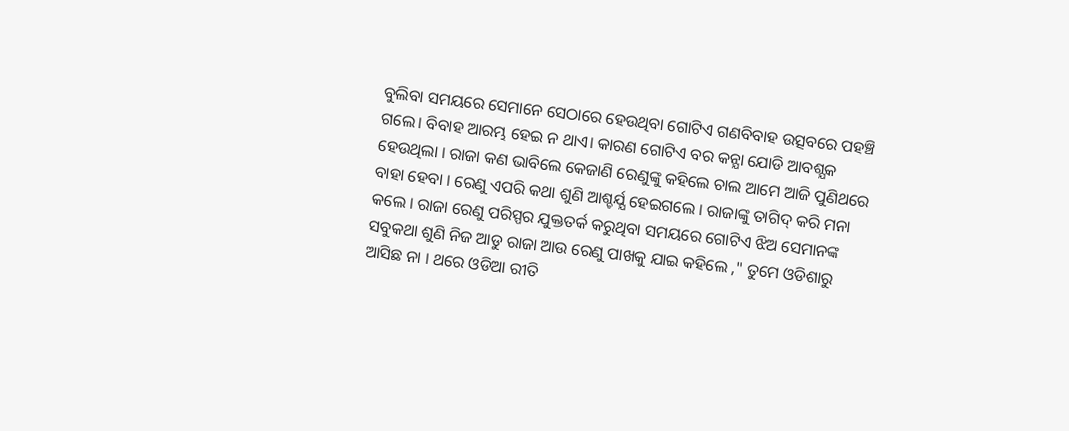ବୁଲିବା ସମୟରେ ସେମାନେ ସେଠାରେ ହେଉଥିବା ଗୋଟିଏ ଗଣବିବାହ ଉତ୍ସବରେ ପହଞ୍ଚି ଗଲେ। ବିବାହ ଆରମ୍ଭ ହେଇ ନ ଥାଏ। କାରଣ ଗୋଟିଏ ବର କନ୍ଯା ଯୋଡି ଆବଶ୍ଯକ ହେଉଥିଲା । ରାଜା କଣ ଭାବିଲେ କେଜାଣି ରେଣୁଙ୍କୁ କହିଲେ ଚାଲ ଆମେ ଆଜି ପୁଣିଥରେ ବାହା ହେବା । ରେଣୁ ଏପରି କଥା ଶୁଣି ଆଶ୍ଚର୍ଯ୍ଯ ହେଇଗଲେ । ରାଜାଙ୍କୁ ତାଗିଦ୍ କରି ମନା କଲେ । ରାଜା ରେଣୁ ପରିସ୍ପର ଯୁକ୍ତତର୍କ କରୁଥିବା ସମୟରେ ଗୋଟିଏ ଝିଅ ସେମାନଙ୍କ ସବୁକଥା ଶୁଣି ନିଜ ଆଡୁ ରାଜା ଆଉ ରେଣୁ ପାଖକୁ ଯାଇ କହିଲେ ," ତୁମେ ଓଡିଶାରୁ ଆସିଛ ନା । ଥରେ ଓଡିଆ ରୀତି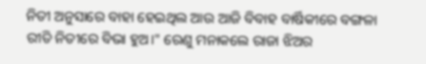ନିତୀ ଅନୁସାରେ ବାହା ହେଇଥିଲ ଆଉ ଆଜି ବିବାହ ବାର୍ଷିକୀରେ ବଙ୍ଗଳା ରୀତି ନିତୀରେ ବିଭା ହୁଅ।" ରେଣୁ ମନାକଲେ ରାଜା ଝିଅର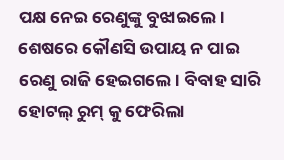ପକ୍ଷ ନେଇ ରେଣୁଙ୍କୁ ବୁଝାଇଲେ। ଶେଷରେ କୌଣସି ଉପାୟ ନ ପାଇ ରେଣୁ ରାଜି ହେଇଗଲେ। ବିବାହ ସାରି ହୋଟଲ୍ ରୁମ୍ କୁ ଫେରିଲା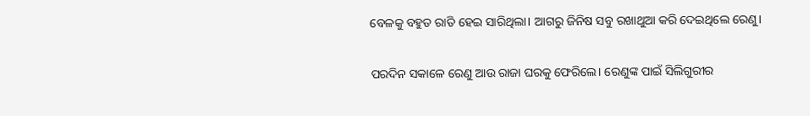ବେଳକୁ ବହୁତ ରାତି ହେଇ ସାରିଥିଲା। ଆଗରୁ ଜିନିଷ ସବୁ ରଖାଥୁଆ କରି ଦେଇଥିଲେ ରେଣୁ।


ପରଦିନ ସକାଳେ ରେଣୁ ଆଉ ରାଜା ଘରକୁ ଫେରିଲେ। ରେଣୁଙ୍କ ପାଇଁ ସିଲିଗୁରୀର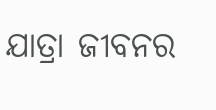ଯାତ୍ରା ଜୀବନର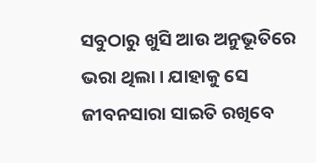ସବୁଠାରୁ ଖୁସି ଆଉ ଅନୁଭୂତିରେ ଭରା ଥିଲା। ଯାହାକୁ ସେ ଜୀବନସାରା ସାଇତି ରଖିବେ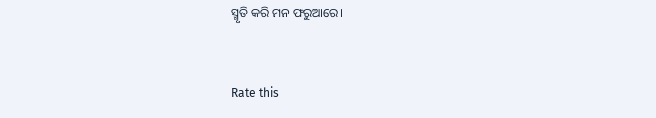ସ୍ମୃତି କରି ମନ ଫରୁଆରେ।



Rate this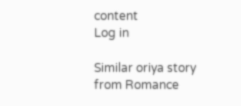content
Log in

Similar oriya story from Romance